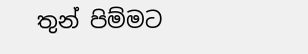තුන් පිම්මට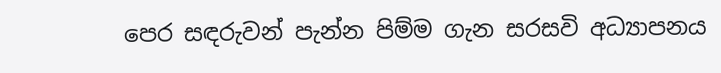පෙර සඳරුවන් පැන්න පිම්ම ගැන සරසවි අධ්‍යාපනය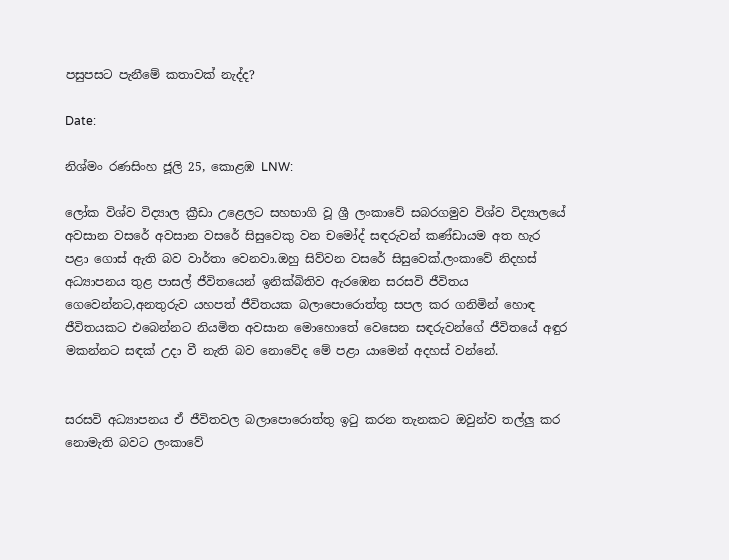පසුපසට පැනීමේ කතාවක් නැද්ද?

Date:

නිශ්මං රණසිංහ ජූලි 25, කොළඹ LNW:

ලෝක විශ්ව විද්‍යාල ක්‍රීඩා උළෙලට සහභාගි වූ ශ්‍රී ලංකාවේ සබරගමුව විශ්ව විද්‍යාලයේ අවසාන වසරේ අවසාන වසරේ සිසුවෙකු වන චමෝද් සඳරුවන් කණ්ඩායම අත හැර පළා ගොස් ඇති බව වාර්තා වෙනවා.ඔහු සිව්වන වසරේ සිසුවෙක්.ලංකාවේ නිදහස් අධ්‍යාපනය තුළ පාසල් ජීවිතයෙන් ඉනික්බිතිව ඇරඹෙන සරසවි ජීවිතය ගෙවෙන්නට,අනතුරුව යහපත් ජීවිතයක බලාපොරොත්තු සපල කර ගනිමින් හොඳ ජීවිතයකට එබෙන්නට නියමිත අවසාන මොහොතේ වෙසෙන සඳරුවන්ගේ ජීවිතයේ අඳුර මකන්නට සඳක් උදා වී නැති බව නොවේද මේ පළා යාමෙන් අදහස් වන්නේ.


සරසවි අධ්‍යාපනය ඒ ජීවිතවල බලාපොරොත්තු ඉටු කරන තැනකට ඔවුන්ව තල්ලු කර නොමැති බවට ලංකාවේ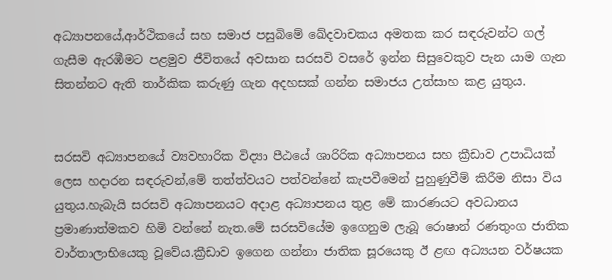අධ්‍යාපනයේ,ආර්ථිකයේ සහ සමාජ පසුබිමේ ඛේදවාචකය අමතක කර සඳරුවන්ට ගල් ගැසීම ඇරඹීමට පළමුව ජීවිතයේ අවසාන සරසවි වසරේ ඉන්න සිසුවෙකුව පැන යාම ගැන සිතන්නට ඇති තාර්කික කරුණු ගැන අදහසක් ගන්න සමාජය උත්සාහ කළ යුතුය.


සරසවි අධ්‍යාපනයේ ව්‍යවහාරික විද්‍යා පීඨයේ ශාරිරික අධ්‍යාපනය සහ ක්‍රීඩාව උපාධියක් ලෙස හදාරන සඳරුවන්,මේ තත්ත්වයට පත්වන්නේ කැපවීමෙන් පුහුණුවීම් කිරීම නිසා විය යුතුය.හැබැයි සරසවි අධ්‍යාපනයට අදාළ අධ්‍යාපනය තුළ මේ කාරණයට අවධානය ප්‍රමාණාත්මකව හිමි වන්නේ නැත.මේ සරසවියේම ඉගෙනුම ලැබූ රොෂාන් රණතුංග ජාතික වාර්තාලාභියෙකු වූවේය.ක්‍රීඩාව ඉගෙන ගන්නා ජාතික සූරයෙකු ඊ ළඟ අධ්‍යයන වර්ෂයක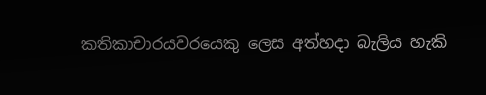කතිකාචාරයවරයෙකු ලෙස අත්හදා බැලිය හැකි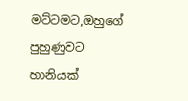මට්ටමට,ඔහුගේ පුහුණුවට හානියක්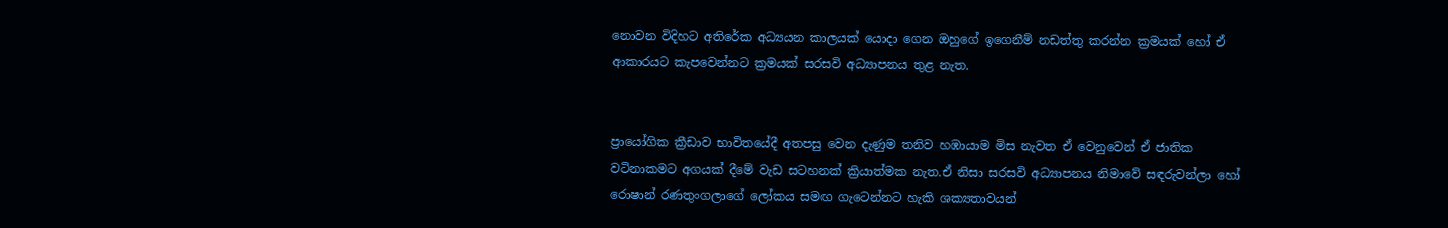නොවන විදිහට අතිරේක අධ්‍යයන කාලයක් යොදා ගෙන ඔහුගේ ඉගෙනීම් නඩත්තු කරන්න ක්‍රමයක් හෝ ඒ ආකාරයට කැපවෙන්නට ක්‍රමයක් සරසවි අධ්‍යාපනය තුළ නැත.


ප්‍රායෝගික ක්‍රීඩාව භාවිතයේදී අතපසු වෙන දැණුම තනිව හඹායාම මිස නැවත ඒ වෙනුවෙන් ඒ ජාතික වටිනාකමට අගයක් දීමේ වැඩ සටහනක් ක්‍රියාත්මක නැත.ඒ නිසා සරසවි අධ්‍යාපනය නිමාවේ සඳරුවන්ලා හෝ රොෂාන් රණතුංගලාගේ ලෝකය සමඟ ගැටෙන්නට හැකි ශක්‍යතාවයන්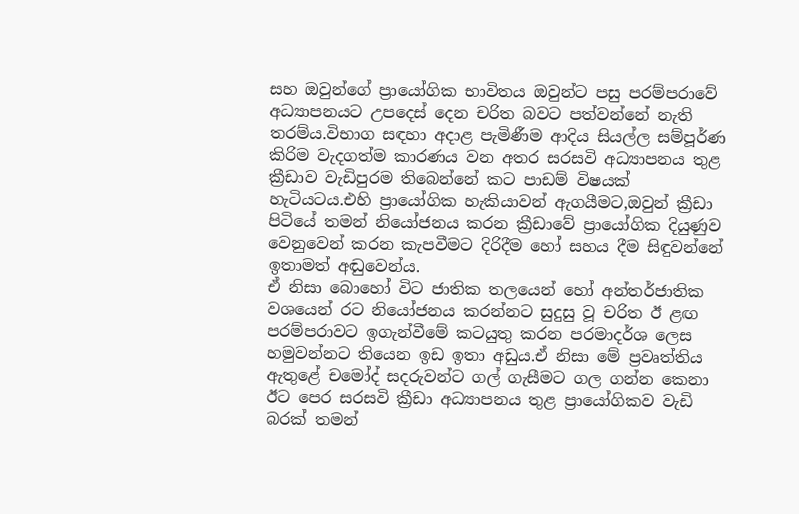සහ ඔවුන්ගේ ප්‍රායෝගික භාවිතය ඔවුන්ට පසු පරම්පරාවේ අධ්‍යාපනයට උපදෙස් දෙන චරිත බවට පත්වන්නේ නැති තරම්ය.විභාග සඳහා අදාළ පැමිණීම ආදිය සියල්ල සම්පූර්ණ කිරිම වැදගත්ම කාරණය වන අතර සරසවි අධ්‍යාපනය තුළ ක්‍රීඩාව වැඩිපුරම තිබෙන්නේ කට පාඩම් විෂයක් හැටියටය.එහි ප්‍රායෝගික හැකියාවන් ඇගයීමට,ඔවුන් ක්‍රීඩා පිටියේ තමන් නියෝජනය කරන ක්‍රීඩාවේ ප්‍රායෝගික දියුණුව වෙනුවෙන් කරන කැපවීමට දිරිදීම හෝ සහය දීම සිඳුවන්නේ ඉතාමත් අඬුවෙන්ය.
ඒ නිසා බොහෝ විට ජාතික තලයෙන් හෝ අන්තර්ජාතික වශයෙන් රට නියෝජනය කරන්නට සුදුසු වූ චරිත ඊ ළඟ පරම්පරාවට ඉගැන්වීමේ කටයුතු කරන පරමාදර්ශ ලෙස හමුවන්නට තියෙන ඉඩ ඉතා අඩුය.ඒ නිසා මේ ප්‍රවෘත්තිය ඇතුළේ චමෝද් සදරුවන්ට ගල් ගැසීමට ගල ගන්න කෙනා ඊට පෙර සරසවි ක්‍රීඩා අධ්‍යාපනය තුළ ප්‍රායෝගිකව වැඩි බරක් තමන්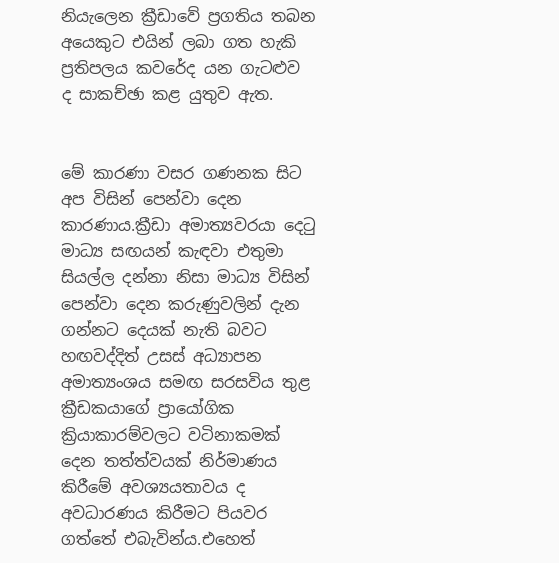නියැලෙන ක්‍රීඩාවේ ප්‍රගතිය තබන අයෙකුට එයින් ලබා ගත හැකි ප්‍රතිපලය කවරේද යන ගැටළුව ද සාකච්ඡා කළ යුතුව ඇත.


මේ කාරණා වසර ගණනක සිට අප විසින් පෙන්වා දෙන කාරණාය.ක්‍රීඩා අමාත්‍යවරයා දෙටු මාධ්‍ය සඟයන් කැඳවා එතුමා සියල්ල දන්නා නිසා මාධ්‍ය විසින් පෙන්වා දෙන කරුණුවලින් දැන ගන්නට දෙයක් නැති බවට හඟවද්දිත් උසස් අධ්‍යාපන අමාත්‍යංශය සමඟ සරසවිය තුළ ක්‍රීඩකයාගේ ප්‍රායෝගික ක්‍රියාකාරම්වලට වටිනාකමක් දෙන තත්ත්වයක් නිර්මාණය කිරීමේ අවශ්‍යයතාවය ද අවධාරණය කිරීමට පියවර ගත්තේ එබැවින්ය.එහෙත්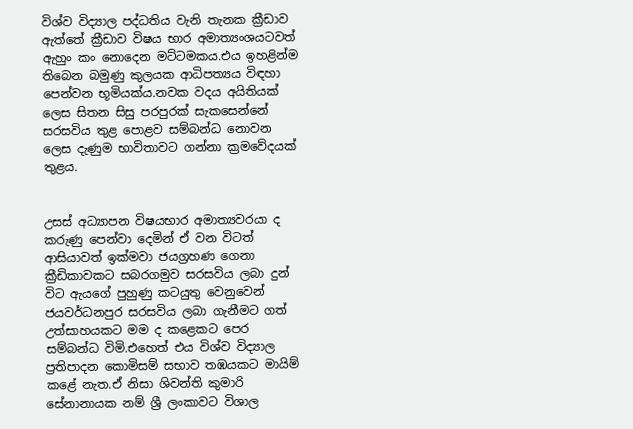විශ්ව විද්‍යාල පද්ධතිය වැනි තැනක ක්‍රීඩාව ඇත්තේ ක්‍රීඩාව විෂය භාර අමාත්‍යංශයටවත් ඇහුං කං නොදෙන මට්ටමකය.එය ඉහළින්ම තිබෙන බමුණු කුලයක ආධිපත්‍යය විඳහා පෙන්වන භූමියක්ය.නවක වදය අයිතියක් ලෙස සිතන සිසු පරපුරක් සැකසෙන්නේ සරසවිය තුළ පොළව සම්බන්ධ නොවන ලෙස දැණුම භාවිතාවට ගන්නා ක්‍රමවේදයක් තුළය.


උසස් අධ්‍යාපන විෂයභාර අමාත්‍යවරයා ද කරුණු පෙන්වා දෙමින් ඒ වන විටත් ආසියාවත් ඉක්මවා ජයග්‍රහණ ගෙනා ක්‍රීඩිකාවකට සබරගමුව සරසවිය ලබා දුන් විට ඇයගේ පුහුණු කටයුතු වෙනුවෙන් ජයවර්ධනපුර සරසවිය ලබා ගැනීමට ගත් උත්සාහයකට මම ද කළෙකට පෙර සම්බන්ධ විමි.එහෙත් එය විශ්ව විද්‍යාල ප්‍රතිපාදන කොමිසම් සභාව තඹයකට මායිම් කළේ නැත.ඒ නිසා ශිවන්ති කුමාරි සේනානායක නම් ශ්‍රී ලංකාවට විශාල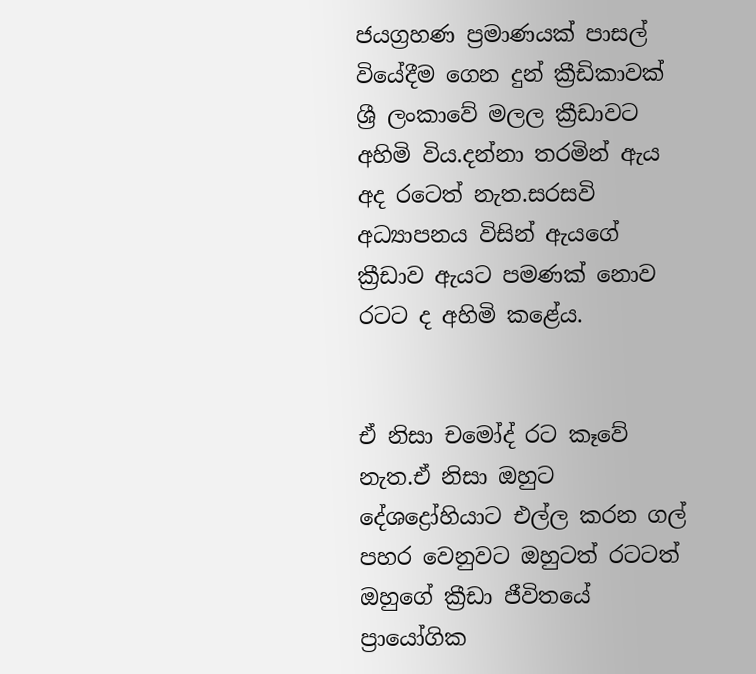ජයග්‍රහණ ප්‍රමාණයක් පාසල් වියේදීම ගෙන දුන් ක්‍රීඩිකාවක් ශ්‍රී ලංකාවේ මලල ක්‍රීඩාවට අහිමි විය.දන්නා තරමින් ඇය අද රටෙත් නැත.සරසවි අධ්‍යාපනය විසින් ඇයගේ ක්‍රීඩාව ඇයට පමණක් නොව රටට ද අහිමි කළේය.


ඒ නිසා චමෝද් රට කෑවේ නැත.ඒ නිසා ඔහුට දේශද්‍රෝහියාට එල්ල කරන ගල් පහර වෙනුවට ඔහුටත් රටටත් ඔහුගේ ක්‍රීඩා ජීවිතයේ ප්‍රායෝගික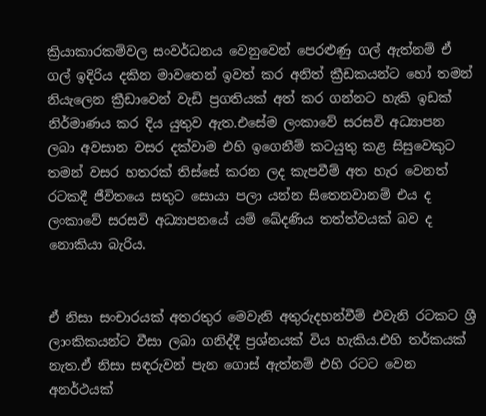ක්‍රියාකාරකම්වල සංවර්ධනය වෙනුවෙන් පෙරළුණු ගල් ඇත්නම් ඒ ගල් ඉදිරිය දකින මාවතෙන් ඉවත් කර අනිත් ක්‍රීඩකයන්ට හෝ තමන් නියැලෙන ක්‍රීඩාවෙන් වැඩි ප්‍රගතියක් අත් කර ගන්නට හැකි ඉඩක් නිර්මාණය කර දිය යුතුව ඇත.එසේම ලංකාවේ සරසවි අධ්‍යාපන ලබා අවසාන වසර දක්වාම එහි ඉගෙනීම් කටයුතු කළ සිසුවෙකුට තමන් වසර හතරක් තිස්සේ කරන ලද කැපවීම් අත හැර වෙනත් රටකදී ජීවිතයෙ සතුට සොයා පලා යන්න සිතෙනවානම් එය ද ලංකාවේ සරසවි අධ්‍යාපනයේ යම් ඛේදණිය තත්ත්වයක් බව ද නොකියා බැරිය.


ඒ නිසා සංචාරයක් අතරතුර මෙවැනි අතුරුදහන්වීම් එවැනි රටකට ශ්‍රී ලාංකිකයන්ට වීසා ලබා ගනිද්දී ප්‍රශ්නයක් විය හැකිය.එහි තර්කයක් නැත.ඒ නිසා සඳරුවන් පැන ගොස් ඇත්නම් එහි රටට වෙන අනර්ථයක්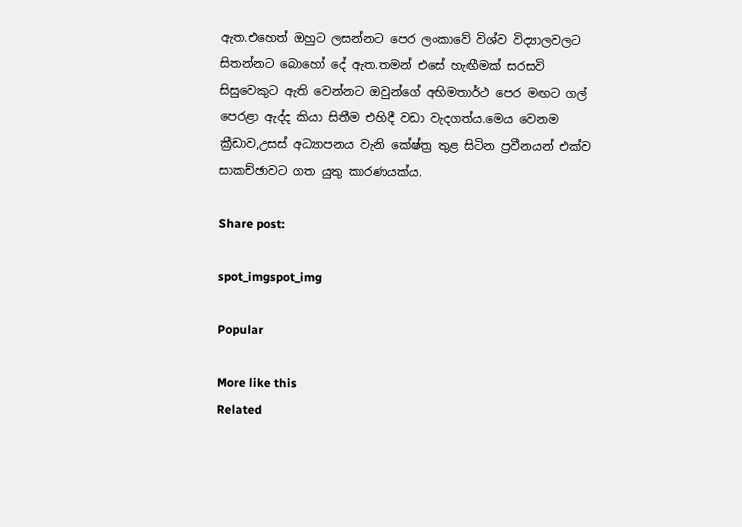ඇත.එහෙත් ඔහුට ලසන්නට පෙර ලංකාවේ විශ්ව විද්‍යාලවලට සිතන්නට බොහෝ දේ ඇත.තමන් එසේ හැඟීමක් සරසවි සිසුවෙකුට ඇති වෙන්නට ඔවුන්ගේ අභිමතාර්ථ පෙර මඟට ගල් පෙරළා ඇද්ද කියා සිතීම එහිදී වඩා වැදගත්ය.මෙය වෙනම ක්‍රීඩාව,උසස් අධ්‍යාපනය වැනි කේෂ්ත්‍ර තුළ සිටින ප්‍රවීනයන් එක්ව සාකච්ඡාවට ගත යුතු කාරණයක්ය.

Share post:

spot_imgspot_img

Popular

More like this
Related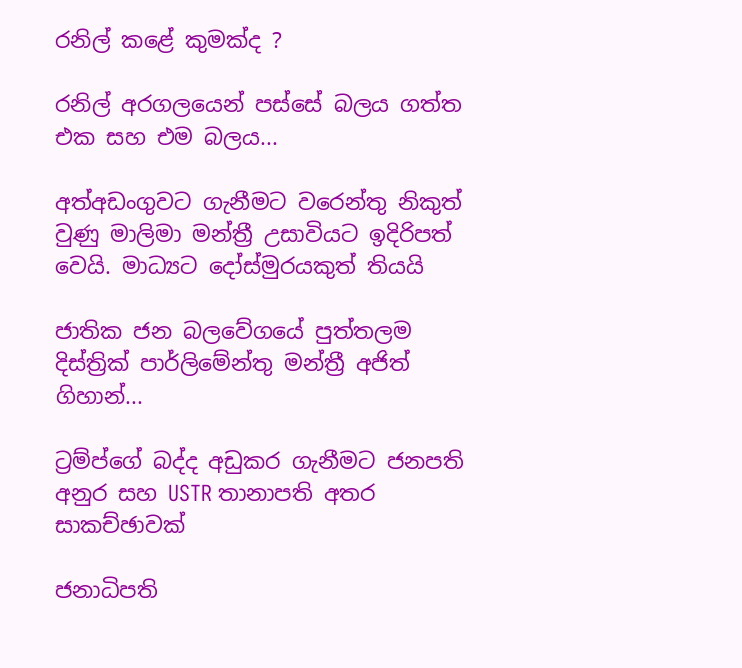රනිල් කළේ කුමක්ද ?

රනිල් අරගලයෙන් පස්සේ බලය ගත්ත එක සහ එම බලය...

අත්අඩංගුවට ගැනීමට වරෙන්තු නිකුත් වුණු මාලිමා මන්ත්‍රී උසාවියට ඉදිරිපත් වෙයි. මාධ්‍යට දෝස්මුරයකුත් තියයි

ජාතික ජන බලවේගයේ පුත්තලම දිස්ත්‍රික් පාර්ලිමේන්තු මන්ත්‍රී අජිත් ගිහාන්...

ට්‍රම්ප්ගේ බද්ද අඩුකර ගැනීමට ජනපති අනුර සහ USTR තානාපති අතර සාකච්ඡාවක්

ජනාධිපති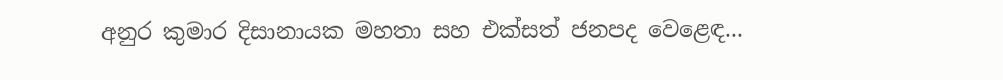අනුර කුමාර දිසානායක මහතා සහ එක්සත් ජනපද වෙළෙඳ...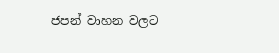ජපන් වාහන වලට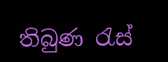තිබුණ රැස්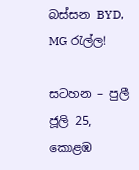බස්සන BYD, MG රැල්ල!

සටහන – පුලී ජූලි 25, කොළඹ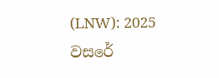(LNW): 2025 වසරේ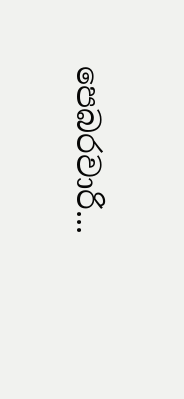පෙබරවාරි...